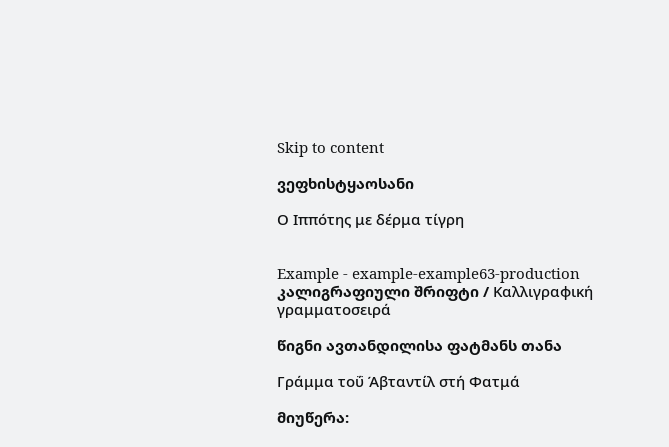Skip to content

ვეფხისტყაოსანი

Ο Ιππότης με δέρμα τίγρη


Example - example-example63-production კალიგრაფიული შრიფტი / Καλλιγραφική γραμματοσειρά

წიგნი ავთანდილისა ფატმანს თანა

Γράμμα τοΰ Άβταντίλ στή Φατμά

მიუწერა: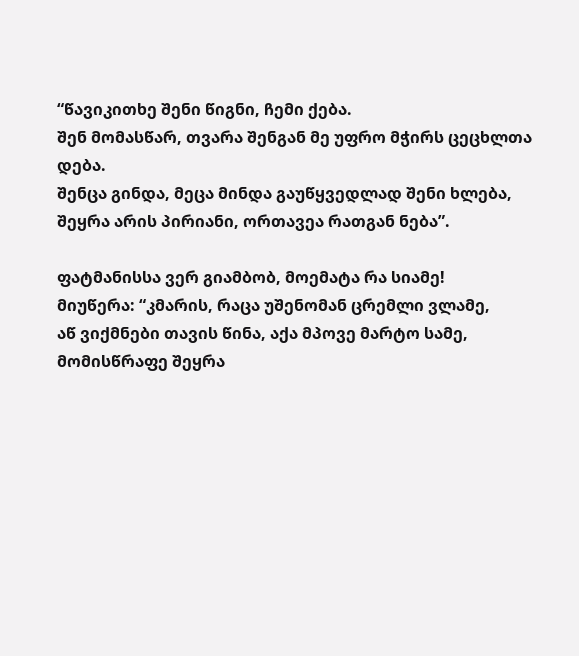“წავიკითხე შენი წიგნი, ჩემი ქება.
შენ მომასწარ, თვარა შენგან მე უფრო მჭირს ცეცხლთა დება.
შენცა გინდა, მეცა მინდა გაუწყვედლად შენი ხლება,
შეყრა არის პირიანი, ორთავეა რათგან ნება”.

ფატმანისსა ვერ გიამბობ, მოემატა რა სიამე!
მიუწერა: “კმარის, რაცა უშენომან ცრემლი ვლამე,
აწ ვიქმნები თავის წინა, აქა მპოვე მარტო სამე,
მომისწრაფე შეყრა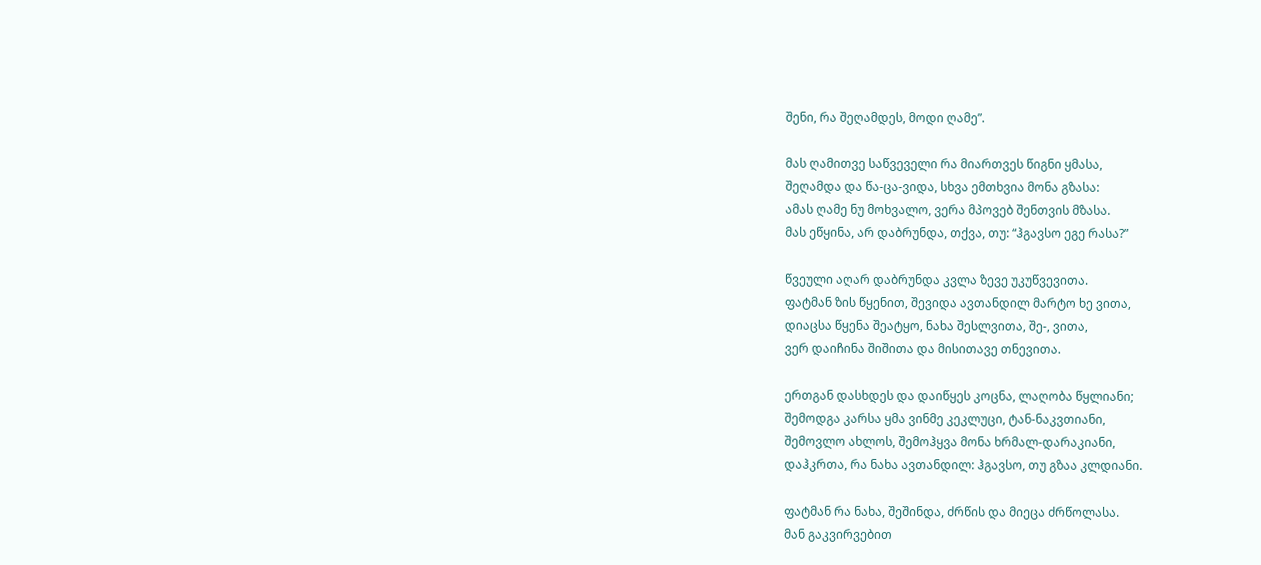შენი, რა შეღამდეს, მოდი ღამე”.

მას ღამითვე საწვეველი რა მიართვეს წიგნი ყმასა,
შეღამდა და წა-ცა-ვიდა, სხვა ემთხვია მონა გზასა:
ამას ღამე ნუ მოხვალო, ვერა მპოვებ შენთვის მზასა.
მას ეწყინა, არ დაბრუნდა, თქვა, თუ: “ჰგავსო ეგე რასა?”

წვეული აღარ დაბრუნდა კვლა ზევე უკუწვევითა.
ფატმან ზის წყენით, შევიდა ავთანდილ მარტო ხე ვითა,
დიაცსა წყენა შეატყო, ნახა შესლვითა, შე-, ვითა,
ვერ დაიჩინა შიშითა და მისითავე თნევითა.

ერთგან დასხდეს და დაიწყეს კოცნა, ლაღობა წყლიანი;
შემოდგა კარსა ყმა ვინმე კეკლუცი, ტან-ნაკვთიანი,
შემოვლო ახლოს, შემოჰყვა მონა ხრმალ-დარაკიანი,
დაჰკრთა, რა ნახა ავთანდილ: ჰგავსო, თუ გზაა კლდიანი.

ფატმან რა ნახა, შეშინდა, ძრწის და მიეცა ძრწოლასა.
მან გაკვირვებით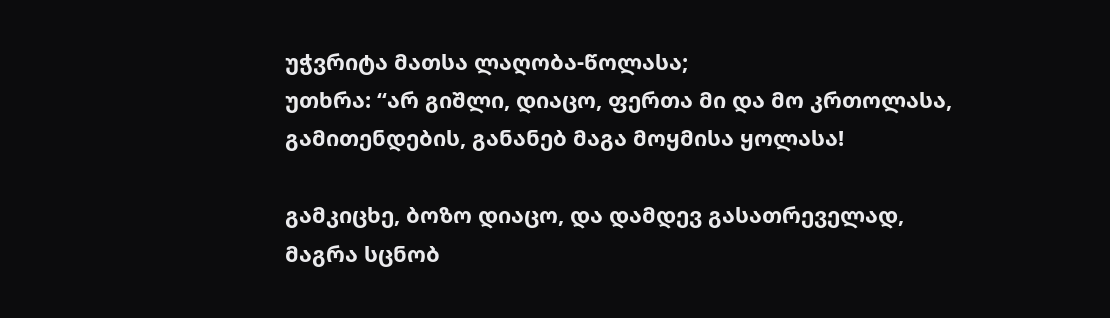უჭვრიტა მათსა ლაღობა-წოლასა;
უთხრა: “არ გიშლი, დიაცო, ფერთა მი და მო კრთოლასა,
გამითენდების, განანებ მაგა მოყმისა ყოლასა!

გამკიცხე, ბოზო დიაცო, და დამდევ გასათრეველად,
მაგრა სცნობ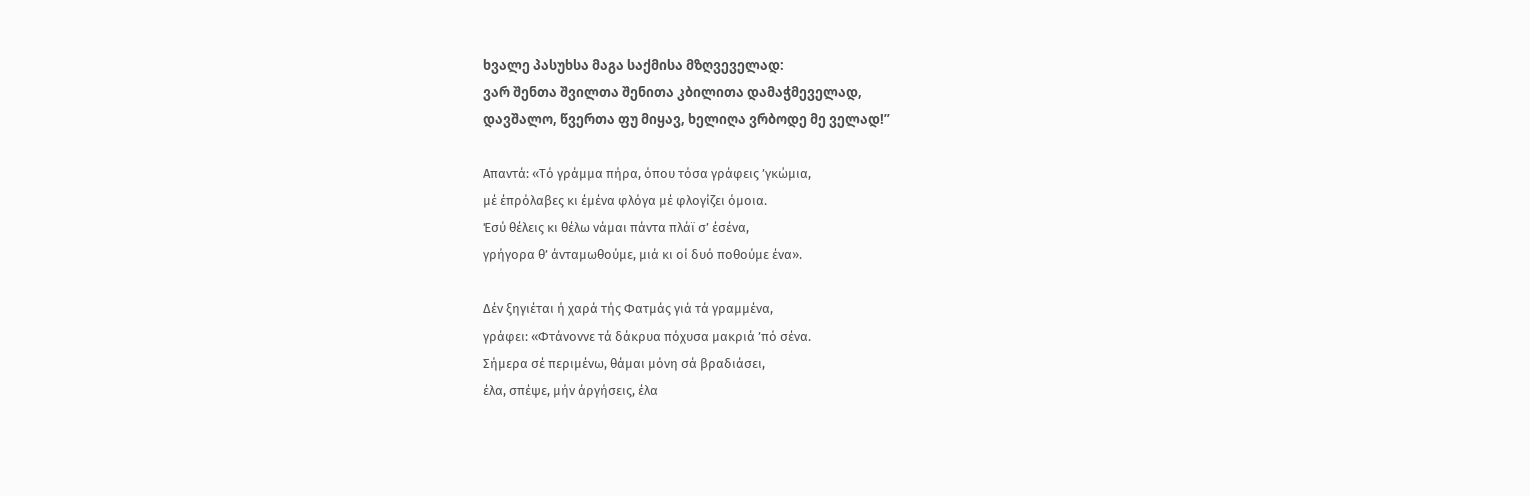ხვალე პასუხსა მაგა საქმისა მზღვეველად:
ვარ შენთა შვილთა შენითა კბილითა დამაჭმეველად,
დავშალო, წვერთა ფუ მიყავ, ხელიღა ვრბოდე მე ველად!”

Απαντά: «Τό γράμμα πήρα, όπου τόσα γράφεις ’γκώμια,
μέ έπρόλαβες κι έμένα φλόγα μέ φλογίζει όμοια.
Έσύ θέλεις κι θέλω νάμαι πάντα πλάϊ σ’ έσένα,
γρήγορα θ’ άνταμωθούμε, μιά κι οί δυό ποθούμε ένα».

Δέν ξηγιέται ή χαρά τής Φατμάς γιά τά γραμμένα,
γράφει: «Φτάνοννε τά δάκρυα πόχυσα μακριά ’πό σένα.
Σήμερα σέ περιμένω, θάμαι μόνη σά βραδιάσει,
έλα, σπέψε, μήν άργήσεις, έλα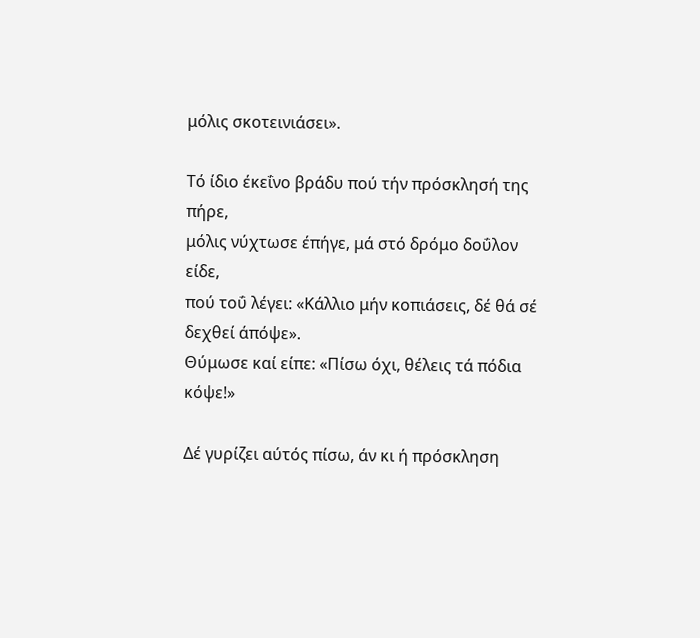μόλις σκοτεινιάσει».

Τό ίδιο έκεΐνο βράδυ πού τήν πρόσκλησή της πήρε,
μόλις νύχτωσε έπήγε, μά στό δρόμο δοΰλον είδε,
πού τοΰ λέγει: «Κάλλιο μήν κοπιάσεις, δέ θά σέ δεχθεί άπόψε».
Θύμωσε καί είπε: «Πίσω όχι, θέλεις τά πόδια κόψε!»

Δέ γυρίζει αύτός πίσω, άν κι ή πρόσκληση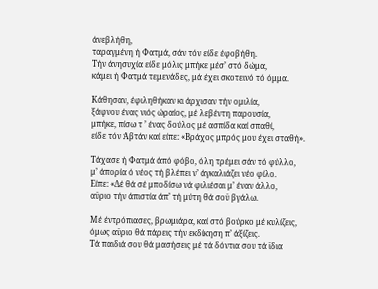άνεβλήθη,
ταραγμένη ή Φατμά, σάν τόν είδε έφοβήθη.
Τήν άνησυχία είδε μόλις μπήκε μέσ’ στό δώμα,
κάμει ή Φατμά τεμενάδες, μά έχει σκοτεινό τό όμμα.

Κάθησαν, έφιληθήκαν κι άρχισαν τήν ομιλία,
ξάφνου ένας νιός ώραίος, μέ λεβέντη παρουσία,
μπήκε, πίσω τ ’ ένας δούλος μέ ασπίδα καί σπαθί,
είδε τόν Άβτάν καί είπε: «Βράχος μπρός μου έχει σταθή».

Τάχασε ή Φατμά άπό φόβο, όλη τρέμει σάν τό φύλλο,
μ’ άπορία ό νέος τή βλέπει ν’ άγκαλιάζει νέο φίλο.
Είπε: «Δέ θά σέ μποδίσω νά φιλιέσαι μ’ έναν άλλο,
αϋριο τήν άπιστία άπ’ τή μύτη θά σοϋ βγάλω.

Μέ έντρόπιασες, βρωμιάρα, καί στό βούρκο μέ κυλίζεις,
όμως αϋριο θά πάρεις τήν εκδίκηση π’ άξίζεις.
Τά παιδιά σου θά μασήσεις μέ τά δόντια σου τά ϊδια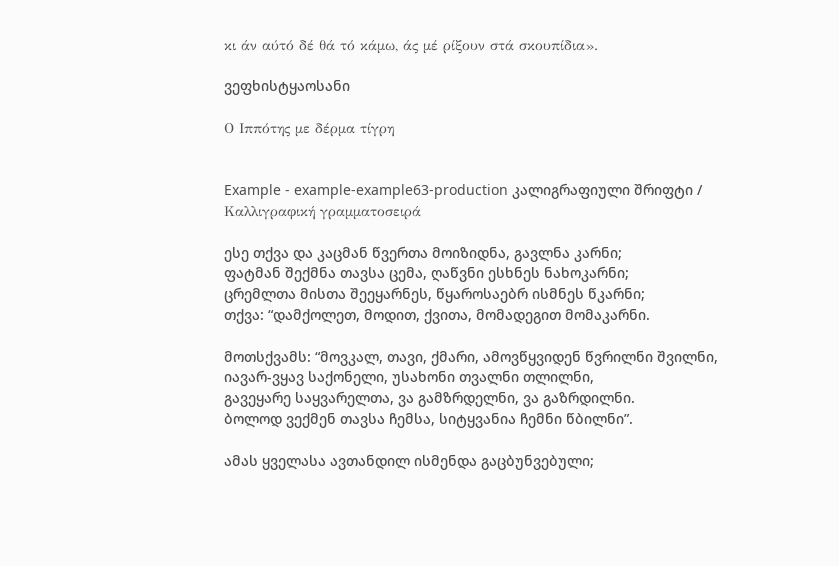κι άν αύτό δέ θά τό κάμω, άς μέ ρίξουν στά σκουπίδια».

ვეფხისტყაოსანი

Ο Ιππότης με δέρμα τίγρη


Example - example-example63-production კალიგრაფიული შრიფტი / Καλλιγραφική γραμματοσειρά

ესე თქვა და კაცმან წვერთა მოიზიდნა, გავლნა კარნი;
ფატმან შექმნა თავსა ცემა, ღაწვნი ესხნეს ნახოკარნი;
ცრემლთა მისთა შეეყარნეს, წყაროსაებრ ისმნეს წკარნი;
თქვა: “დამქოლეთ, მოდით, ქვითა, მომადეგით მომაკარნი.

მოთსქვამს: “მოვკალ, თავი, ქმარი, ამოვწყვიდენ წვრილნი შვილნი,
იავარ-ვყავ საქონელი, უსახონი თვალნი თლილნი,
გავეყარე საყვარელთა, ვა გამზრდელნი, ვა გაზრდილნი.
ბოლოდ ვექმენ თავსა ჩემსა, სიტყვანია ჩემნი წბილნი”.

ამას ყველასა ავთანდილ ისმენდა გაცბუნვებული;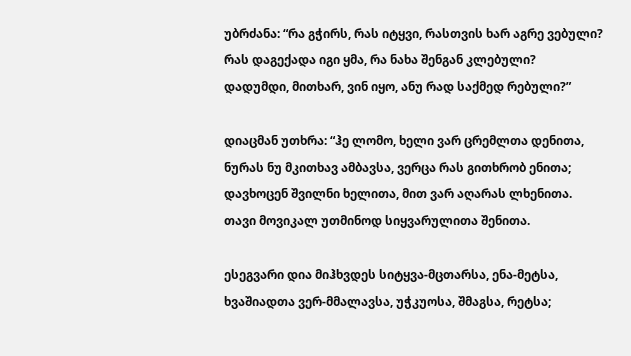უბრძანა: “რა გჭირს, რას იტყვი, რასთვის ხარ აგრე ვებული?
რას დაგექადა იგი ყმა, რა ნახა შენგან კლებული?
დადუმდი, მითხარ, ვინ იყო, ანუ რად საქმედ რებული?”

დიაცმან უთხრა: “ჰე ლომო, ხელი ვარ ცრემლთა დენითა,
ნურას ნუ მკითხავ ამბავსა, ვერცა რას გითხრობ ენითა;
დავხოცენ შვილნი ხელითა, მით ვარ აღარას ლხენითა.
თავი მოვიკალ უთმინოდ სიყვარულითა შენითა.

ესეგვარი დია მიჰხვდეს სიტყვა-მცთარსა, ენა-მეტსა,
ხვაშიადთა ვერ-მმალავსა, უჭკუოსა, შმაგსა, რეტსა;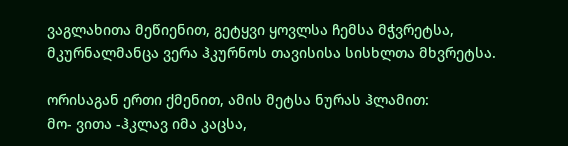ვაგლახითა მეწიენით, გეტყვი ყოვლსა ჩემსა მჭვრეტსა,
მკურნალმანცა ვერა ჰკურნოს თავისისა სისხლთა მხვრეტსა.

ორისაგან ერთი ქმენით, ამის მეტსა ნურას ჰლამით:
მო- ვითა -ჰკლავ იმა კაცსა,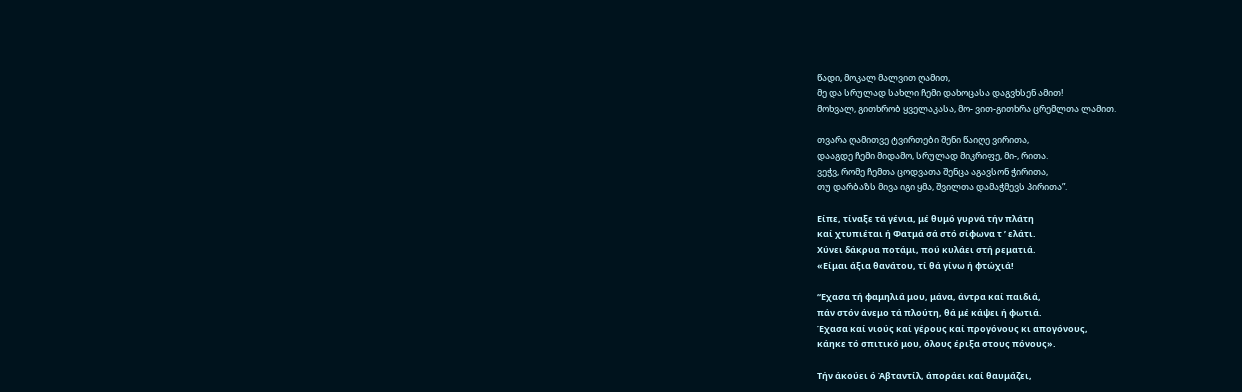წადი, მოკალ მალვით ღამით,
მე და სრულად სახლი ჩემი დახოცასა დაგვხსენ ამით!
მოხვალ, გითხრობ ყველაკასა, მო- ვით-გითხრა ცრემლთა ლამით.

თვარა ღამითვე ტვირთები შენი წაიღე ვირითა,
დააგდე ჩემი მიდამო, სრულად მიკრიფე, მი-, რითა.
ვეჭვ, რომე ჩემთა ცოდვათა შენცა აგავსონ ჭირითა,
თუ დარბაზს მივა იგი ყმა, შვილთა დამაჭმევს პირითა”.

Είπε, τίναξε τά γένια, μέ θυμό γυρνά τήν πλάτη
καί χτυπιέται ή Φατμά σά στό σίφωνα τ ’ ελάτι.
Χύνει δάκρυα ποτάμι, πού κυλάει στή ρεματιά.
«Είμαι άξια θανάτου, τί θά γίνω ή φτώχιά!

“Εχασα τή φαμηλιά μου, μάνα, άντρα καί παιδιά,
πάν στόν άνεμο τά πλούτη, θά μέ κάψει ή φωτιά.
Έχασα καί νιούς καί γέρους καί προγόνους κι απογόνους,
κάηκε τό σπιτικό μου, όλους έριξα στους πόνους».

Τήν άκούει ό Άβταντίλ, άποράει καί θαυμάζει,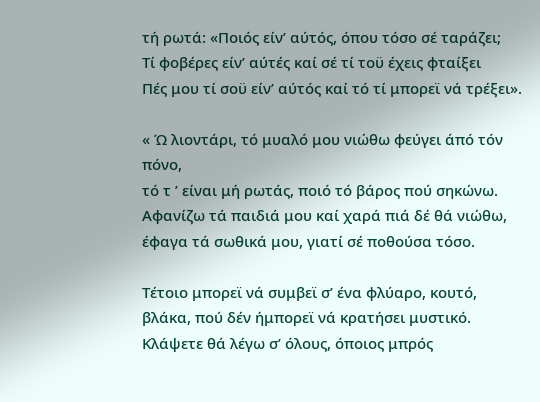τή ρωτά: «Ποιός είν’ αύτός, όπου τόσο σέ ταράζει;
Τί φοβέρες είν’ αύτές καί σέ τί τοϋ έχεις φταίξει
Πές μου τί σοϋ είν’ αύτός καί τό τί μπορεϊ νά τρέξει».

« Ώ λιοντάρι, τό μυαλό μου νιώθω φεύγει άπό τόν πόνο,
τό τ ’ είναι μή ρωτάς, ποιό τό βάρος πού σηκώνω.
Αφανίζω τά παιδιά μου καί χαρά πιά δέ θά νιώθω,
έφαγα τά σωθικά μου, γιατί σέ ποθούσα τόσο.

Τέτοιο μπορεϊ νά συμβεϊ σ’ ένα φλύαρο, κουτό,
βλάκα, πού δέν ήμπορεϊ νά κρατήσει μυστικό.
Κλάψετε θά λέγω σ’ όλους, όποιος μπρός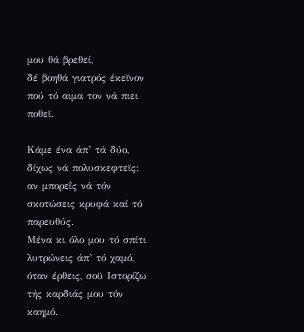μου θά βρεθεί,
δέ βοηθά γιατρός έκεϊνον πού τό αιμα τον νά πιει ποθεϊ.

Κάμε ένα άπ’ τά δύο, δίχως νά πολυσκεφτεϊς:
αν μπορεΐς νά τόν σκοτώσεις κρυφά καί τό παρευθύς.
Μένα κι όλο μου τό σπίτι λυτρώνεις άπ’ τό χαμό,
όταν έρθεις, σοϋ Ιστορίζω τής καρδιάς μου τόν καημό.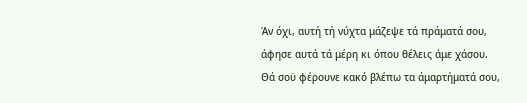Άν όχι, αυτή τή νύχτα μάζεψε τά πράματά σου,
άφησε αυτά τά μέρη κι όπου θέλεις άμε χάσου.
Θά σοϋ φέρουνε κακό βλέπω τα άμαρτήματά σου,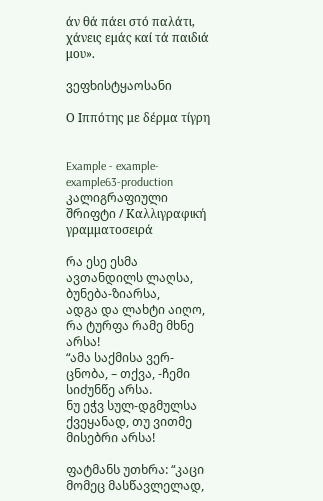άν θά πάει στό παλάτι, χάνεις εμάς καί τά παιδιά μου».

ვეფხისტყაოსანი

Ο Ιππότης με δέρμα τίγρη


Example - example-example63-production კალიგრაფიული შრიფტი / Καλλιγραφική γραμματοσειρά

რა ესე ესმა ავთანდილს ლაღსა, ბუნება-ზიარსა,
ადგა და ლახტი აიღო, რა ტურფა რამე მხნე არსა!
“ამა საქმისა ვერ-ცნობა, – თქვა, -ჩემი სიძუნწე არსა.
ნუ ეჭვ სულ-დგმულსა ქვეყანად, თუ ვითმე მისებრი არსა!

ფატმანს უთხრა: “კაცი მომეც მასწავლელად,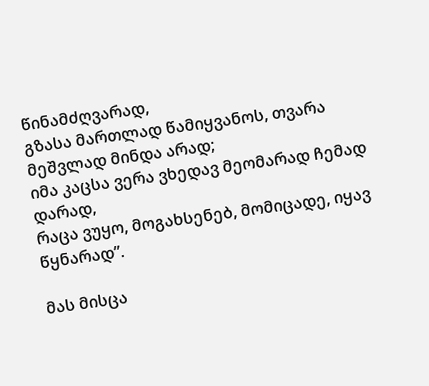წინამძღვარად,
გზასა მართლად წამიყვანოს, თვარა მეშვლად მინდა არად;
იმა კაცსა ვერა ვხედავ მეომარად ჩემად დარად,
რაცა ვუყო, მოგახსენებ, მომიცადე, იყავ წყნარად”.

მას მისცა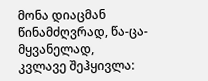მონა დიაცმან წინამძღვრად, წა-ცა-მყვანელად,
კვლავე შეჰყივლა: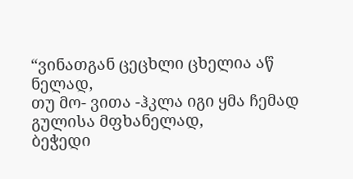“ვინათგან ცეცხლი ცხელია აწ ნელად,
თუ მო- ვითა -ჰკლა იგი ყმა ჩემად გულისა მფხანელად,
ბეჭედი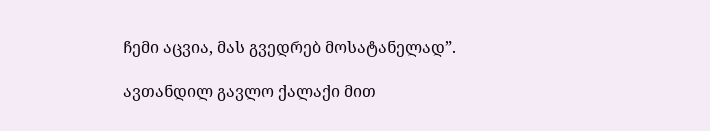ჩემი აცვია, მას გვედრებ მოსატანელად”.

ავთანდილ გავლო ქალაქი მით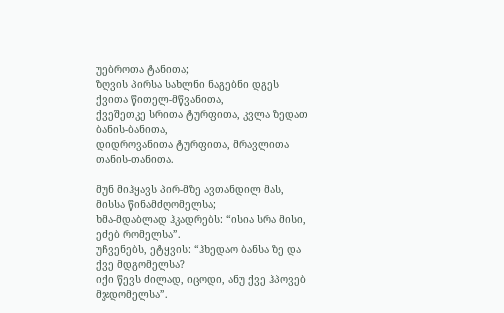უებროთა ტანითა;
ზღვის პირსა სახლნი ნაგებნი დგეს ქვითა წითელ-მწვანითა,
ქვეშეთკე სრითა ტურფითა, კვლა ზედათ ბანის-ბანითა,
დიდროვანითა ტურფითა, მრავლითა თანის-თანითა.

მუნ მიჰყავს პირ-მზე ავთანდილ მას, მისსა წინამძღომელსა;
ხმა-მდაბლად ჰკადრებს: “ისია სრა მისი, ეძებ რომელსა”.
უჩვენებს, ეტყვის: “ჰხედაო ბანსა ზე და ქვე მდგომელსა?
იქი წევს ძილად, იცოდი, ანუ ქვე ჰპოვებ მჯდომელსა”.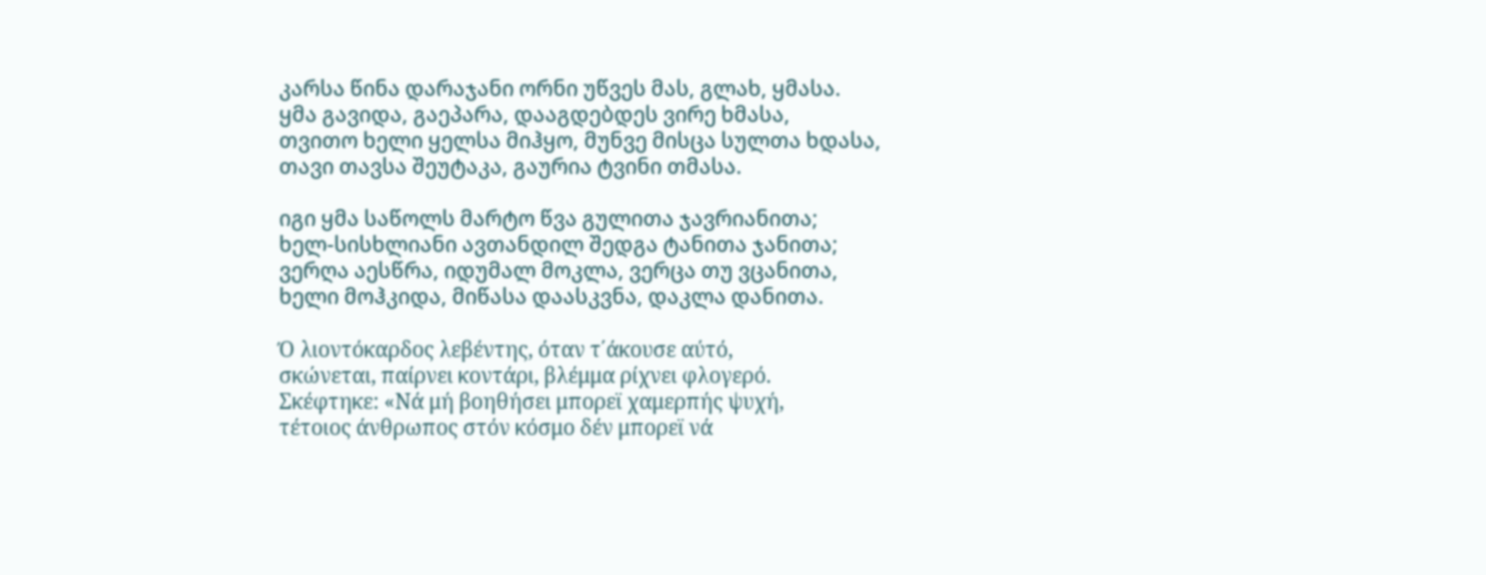კარსა წინა დარაჯანი ორნი უწვეს მას, გლახ, ყმასა.
ყმა გავიდა, გაეპარა, დააგდებდეს ვირე ხმასა,
თვითო ხელი ყელსა მიჰყო, მუნვე მისცა სულთა ხდასა,
თავი თავსა შეუტაკა, გაურია ტვინი თმასა.

იგი ყმა საწოლს მარტო წვა გულითა ჯავრიანითა;
ხელ-სისხლიანი ავთანდილ შედგა ტანითა ჯანითა;
ვერღა აესწრა, იდუმალ მოკლა, ვერცა თუ ვცანითა,
ხელი მოჰკიდა, მიწასა დაასკვნა, დაკლა დანითა.

Ό λιοντόκαρδος λεβέντης, όταν τ΄άκουσε αύτό,
σκώνεται, παίρνει κοντάρι, βλέμμα ρίχνει φλογερό.
Σκέφτηκε: «Νά μή βοηθήσει μπορεϊ χαμερπής ψυχή,
τέτοιος άνθρωπος στόν κόσμο δέν μπορεϊ νά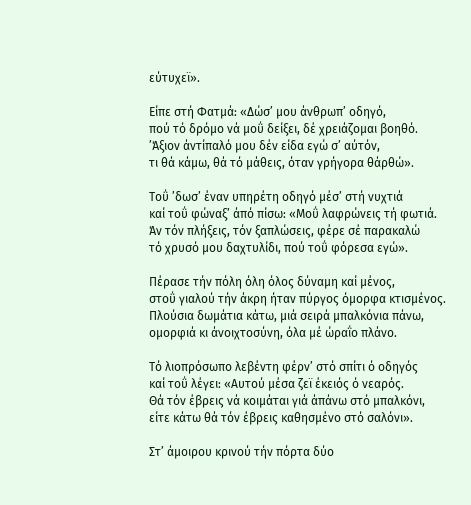εύτυχεϊ».

Είπε στή Φατμά: «Δώσ’ μου άνθρωπ’ οδηγό,
πού τό δρόμο νά μοΰ δείξει, δέ χρειάζομαι βοηθό.
’Άξιον άντίπαλό μου δέν είδα εγώ σ’ αύτόν,
τι θά κάμω, θά τό μάθεις, όταν γρήγορα θάρθώ».

Τοΰ ’δωσ’ έναν υπηρέτη οδηγό μέσ’ στή νυχτιά
καί τοΰ φώναξ’ άπό πίσω: «Μοΰ λαφρώνεις τή φωτιά.
Άν τόν πλήξεις, τόν ξαπλώσεις, φέρε σέ παρακαλώ
τό χρυσό μου δαχτυλίδι, πού τοΰ φόρεσα εγώ».

Πέρασε τήν πόλη όλη όλος δύναμη καί μένος,
στοΰ γιαλού τήν άκρη ήταν πύργος όμορφα κτισμένος.
Πλούσια δωμάτια κάτω, μιά σειρά μπαλκόνια πάνω,
ομορφιά κι άνοιχτοσύνη, όλα μέ ώραΐο πλάνο.

Τό λιοπρόσωπο λεβέντη φέρν’ στό σπίτι ό οδηγός
καί τοΰ λέγει: «Αυτού μέσα ζεϊ έκειός ό νεαρός.
Θά τόν έβρεις νά κοιμάται γιά άπάνω στό μπαλκόνι,
είτε κάτω θά τόν έβρεις καθησμένο στό σαλόνι».

Στ’ άμοιρου κρινού τήν πόρτα δύο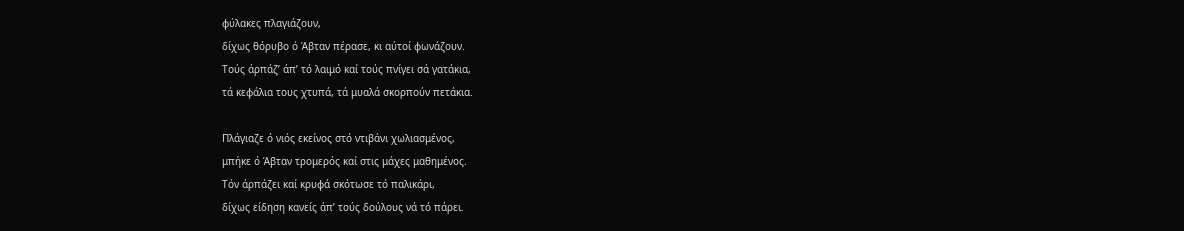φύλακες πλαγιάζουν,
δίχως θόρυβο ό Άβταν πέρασε, κι αύτοί φωνάζουν.
Τούς άρπάζ’ άπ’ τό λαιμό καί τούς πνίγει σά γατάκια,
τά κεφάλια τους χτυπά, τά μυαλά σκορπούν πετάκια.

Πλάγιαζε ό νιός εκείνος στό ντιβάνι χωλιασμένος,
μπήκε ό Άβταν τρομερός καί στις μάχες μαθημένος.
Τόν άρπάζει καί κρυφά σκότωσε τό παλικάρι,
δίχως είδηση κανείς άπ’ τούς δούλους νά τό πάρει.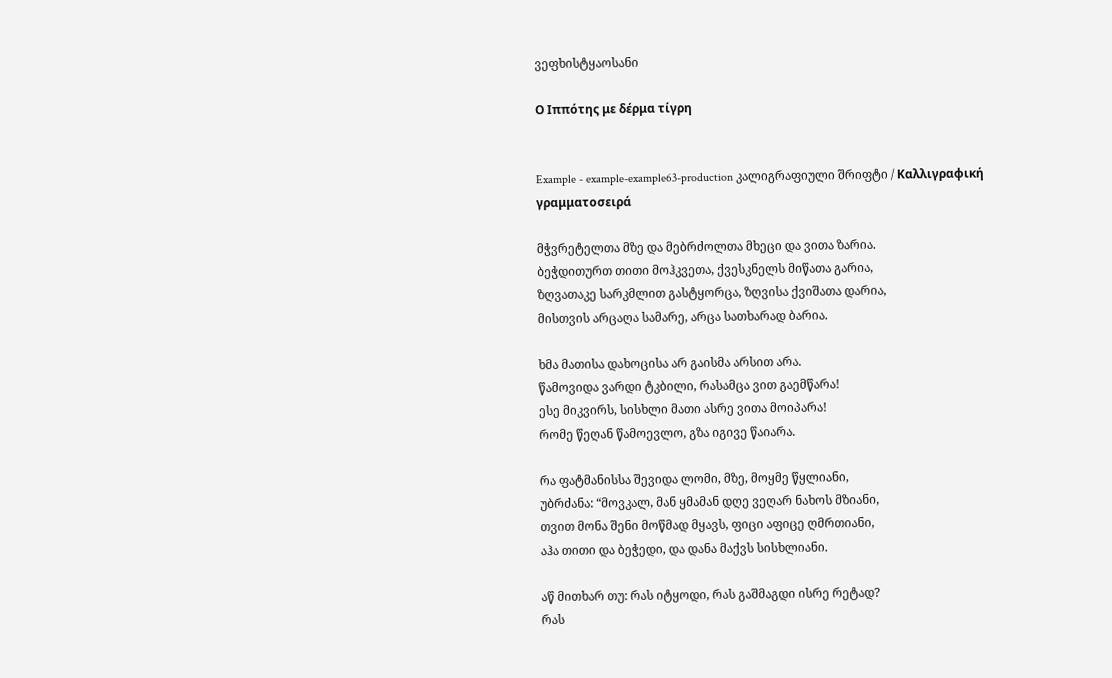ვეფხისტყაოსანი

Ο Ιππότης με δέρμα τίγρη


Example - example-example63-production კალიგრაფიული შრიფტი / Καλλιγραφική γραμματοσειρά

მჭვრეტელთა მზე და მებრძოლთა მხეცი და ვითა ზარია.
ბეჭდითურთ თითი მოჰკვეთა, ქვესკნელს მიწათა გარია,
ზღვათაკე სარკმლით გასტყორცა, ზღვისა ქვიშათა დარია,
მისთვის არცაღა სამარე, არცა სათხარად ბარია.

ხმა მათისა დახოცისა არ გაისმა არსით არა.
წამოვიდა ვარდი ტკბილი, რასამცა ვით გაემწარა!
ესე მიკვირს, სისხლი მათი ასრე ვითა მოიპარა!
რომე წეღან წამოევლო, გზა იგივე წაიარა.

რა ფატმანისსა შევიდა ლომი, მზე, მოყმე წყლიანი,
უბრძანა: “მოვკალ, მან ყმამან დღე ვეღარ ნახოს მზიანი,
თვით მონა შენი მოწმად მყავს, ფიცი აფიცე ღმრთიანი,
აჰა თითი და ბეჭედი, და დანა მაქვს სისხლიანი.

აწ მითხარ თუ: რას იტყოდი, რას გაშმაგდი ისრე რეტად?
რას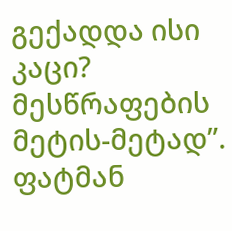გექადდა ისი კაცი? მესწრაფების მეტის-მეტად”.
ფატმან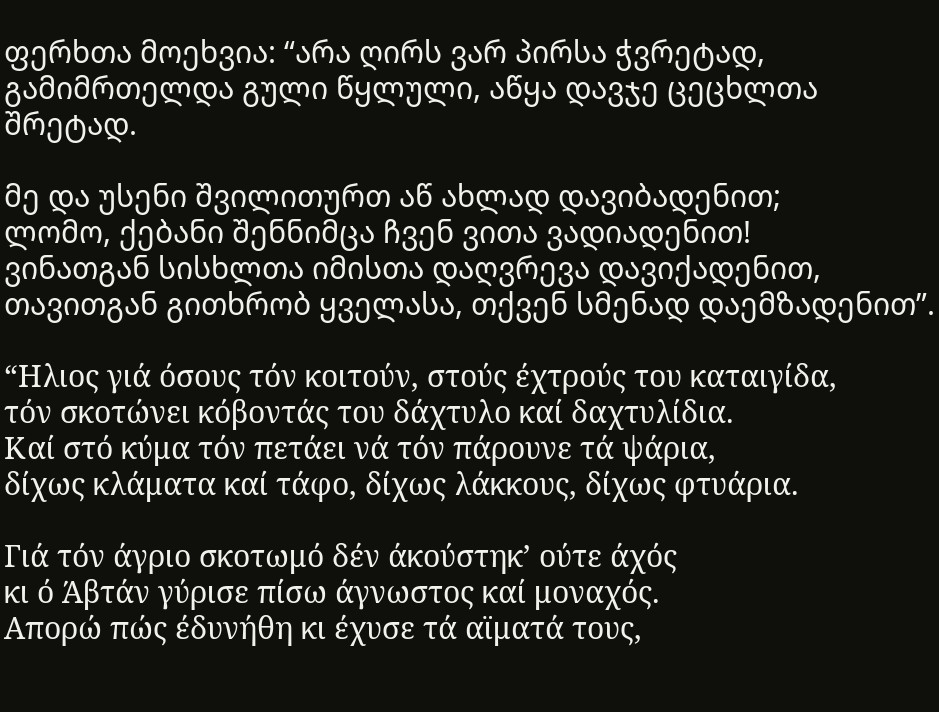ფერხთა მოეხვია: “არა ღირს ვარ პირსა ჭვრეტად,
გამიმრთელდა გული წყლული, აწყა დავჯე ცეცხლთა შრეტად.

მე და უსენი შვილითურთ აწ ახლად დავიბადენით;
ლომო, ქებანი შენნიმცა ჩვენ ვითა ვადიადენით!
ვინათგან სისხლთა იმისთა დაღვრევა დავიქადენით,
თავითგან გითხრობ ყველასა, თქვენ სმენად დაემზადენით”.

“Ηλιος γιά όσους τόν κοιτούν, στούς έχτρούς του καταιγίδα,
τόν σκοτώνει κόβοντάς του δάχτυλο καί δαχτυλίδια.
Καί στό κύμα τόν πετάει νά τόν πάρουνε τά ψάρια,
δίχως κλάματα καί τάφο, δίχως λάκκους, δίχως φτυάρια.

Γιά τόν άγριο σκοτωμό δέν άκούστηκ’ ούτε άχός
κι ό Άβτάν γύρισε πίσω άγνωστος καί μοναχός.
Απορώ πώς έδυνήθη κι έχυσε τά αϊματά τους,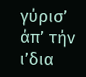γύρισ’ άπ’ τήν ι’δια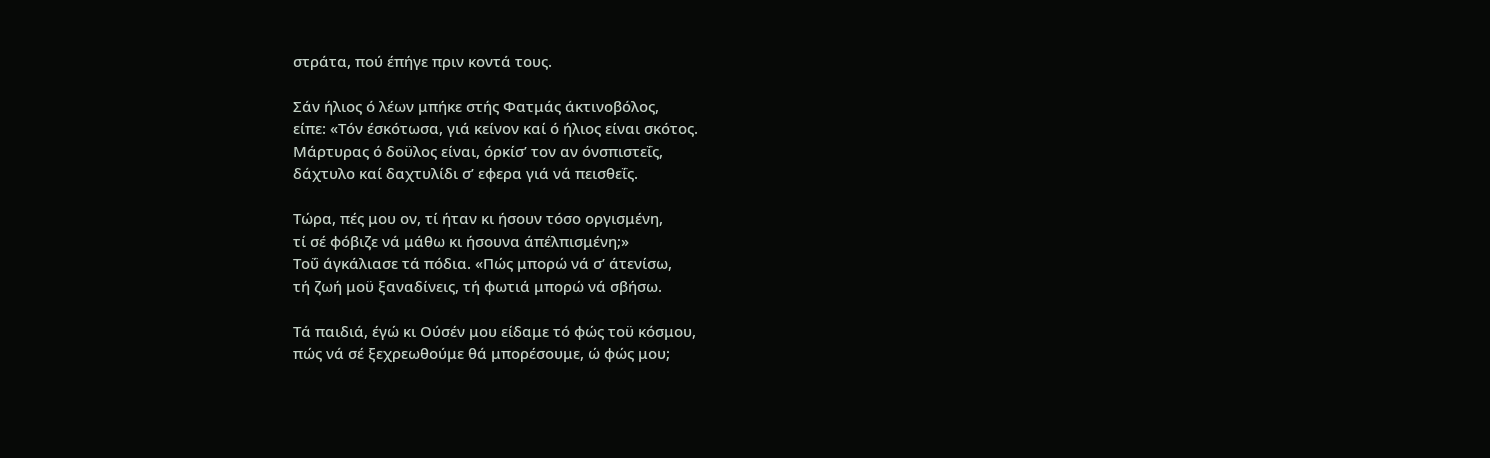στράτα, πού έπήγε πριν κοντά τους.

Σάν ήλιος ό λέων μπήκε στής Φατμάς άκτινοβόλος,
είπε: «Τόν έσκότωσα, γιά κείνον καί ό ήλιος είναι σκότος.
Μάρτυρας ό δοϋλος είναι, όρκίσ’ τον αν όνσπιστεΐς,
δάχτυλο καί δαχτυλίδι σ’ εφερα γιά νά πεισθεΐς.

Τώρα, πές μου ον, τί ήταν κι ήσουν τόσο οργισμένη,
τί σέ φόβιζε νά μάθω κι ήσουνα άπέλπισμένη;»
Τοΰ άγκάλιασε τά πόδια. «Πώς μπορώ νά σ’ άτενίσω,
τή ζωή μοϋ ξαναδίνεις, τή φωτιά μπορώ νά σβήσω.

Τά παιδιά, έγώ κι Ούσέν μου είδαμε τό φώς τοϋ κόσμου,
πώς νά σέ ξεχρεωθούμε θά μπορέσουμε, ώ φώς μου;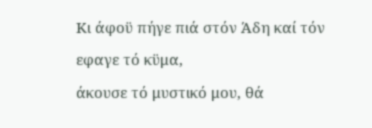Κι άφοϋ πήγε πιά στόν Άδη καί τόν εφαγε τό κϋμα,
άκουσε τό μυστικό μου, θά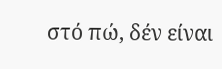στό πώ, δέν είναι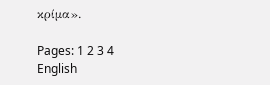κρίμα».

Pages: 1 2 3 4
English